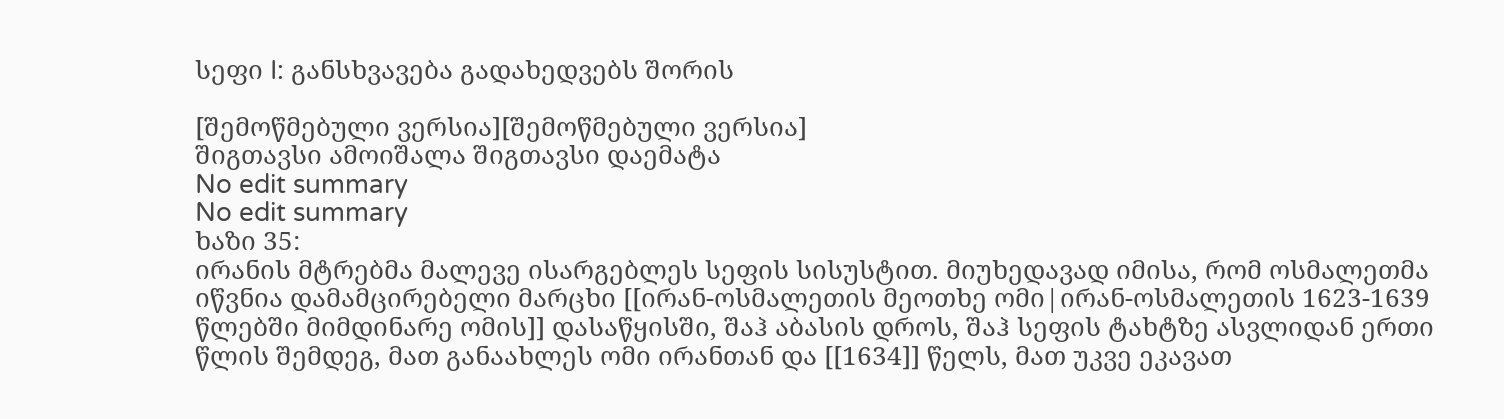სეფი I: განსხვავება გადახედვებს შორის

[შემოწმებული ვერსია][შემოწმებული ვერსია]
შიგთავსი ამოიშალა შიგთავსი დაემატა
No edit summary
No edit summary
ხაზი 35:
ირანის მტრებმა მალევე ისარგებლეს სეფის სისუსტით. მიუხედავად იმისა, რომ ოსმალეთმა იწვნია დამამცირებელი მარცხი [[ირან-ოსმალეთის მეოთხე ომი|ირან-ოსმალეთის 1623-1639 წლებში მიმდინარე ომის]] დასაწყისში, შაჰ აბასის დროს, შაჰ სეფის ტახტზე ასვლიდან ერთი წლის შემდეგ, მათ განაახლეს ომი ირანთან და [[1634]] წელს, მათ უკვე ეკავათ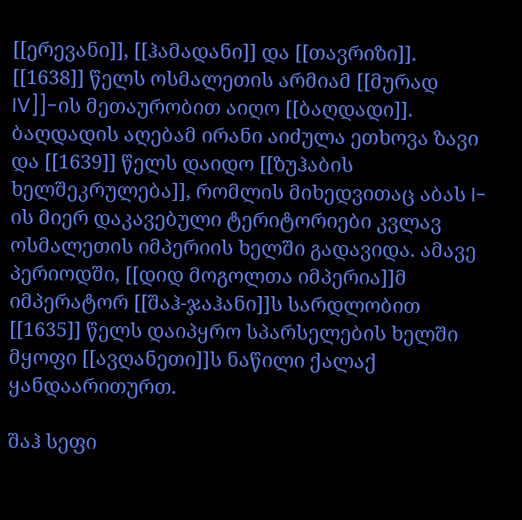[[ერევანი]], [[ჰამადანი]] და [[თავრიზი]]. [[1638]] წელს ოსმალეთის არმიამ [[მურად IV]]-ის მეთაურობით აიღო [[ბაღდადი]]. ბაღდადის აღებამ ირანი აიძულა ეთხოვა ზავი და [[1639]] წელს დაიდო [[ზუჰაბის ხელშეკრულება]], რომლის მიხედვითაც აბას I-ის მიერ დაკავებული ტერიტორიები კვლავ ოსმალეთის იმპერიის ხელში გადავიდა. ამავე პერიოდში, [[დიდ მოგოლთა იმპერია]]მ იმპერატორ [[შაჰ-ჯაჰანი]]ს სარდლობით [[1635]] წელს დაიპყრო სპარსელების ხელში მყოფი [[ავღანეთი]]ს ნაწილი ქალაქ ყანდაარითურთ.

შაჰ სეფი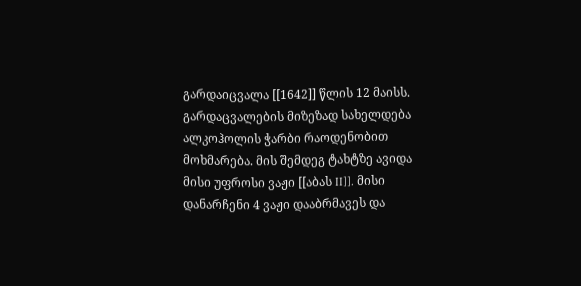გარდაიცვალა [[1642]] წლის 12 მაისს. გარდაცვალების მიზეზად სახელდება ალკოჰოლის ჭარბი რაოდენობით მოხმარება. მის შემდეგ ტახტზე ავიდა მისი უფროსი ვაჟი [[აბას II]]. მისი დანარჩენი 4 ვაჟი დააბრმავეს და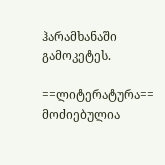ჰარამხანაში გამოკეტეს.

==ლიტერატურა==
მოძიებულია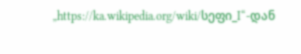„https://ka.wikipedia.org/wiki/სეფი_I“-დან